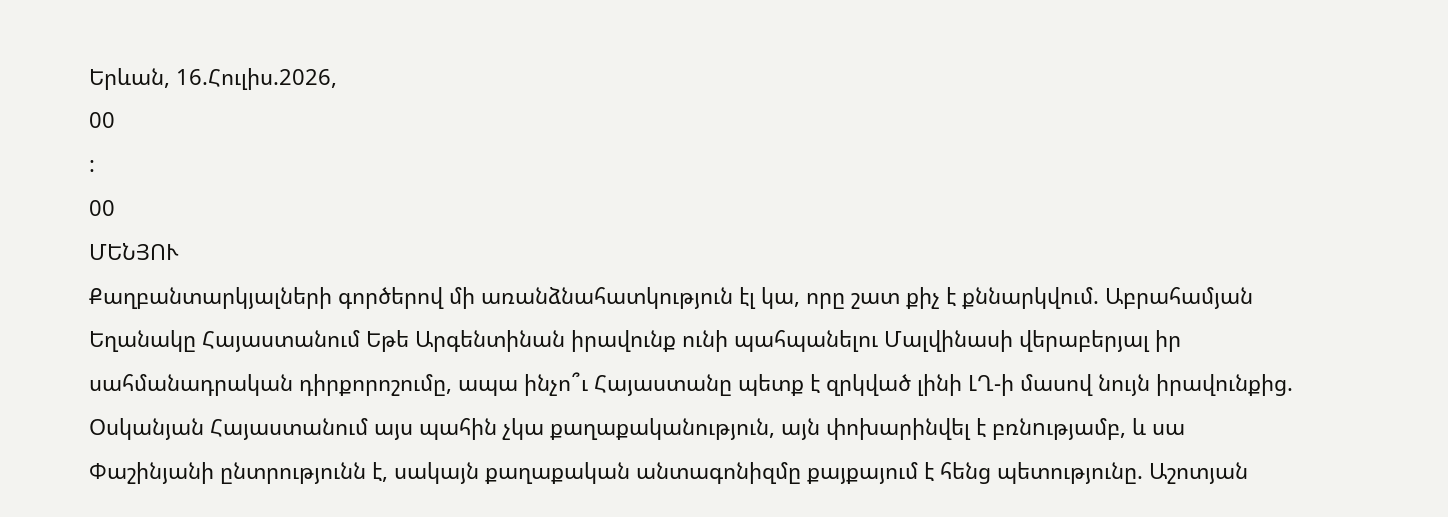Երևան, 16.Հուլիս.2026,
00
:
00
ՄԵՆՅՈՒ
Քաղբանտարկյալների գործերով մի առանձնահատկություն էլ կա, որը շատ քիչ է քննարկվում. Աբրահամյան Եղանակը Հայաստանում Եթե Արգենտինան իրավունք ունի պահպանելու Մալվինասի վերաբերյալ իր սահմանադրական դիրքորոշումը, ապա ինչո՞ւ Հայաստանը պետք է զրկված լինի ԼՂ-ի մասով նույն իրավունքից. Օսկանյան Հայաստանում այս պահին չկա քաղաքականություն, այն փոխարինվել է բռնnւթյամբ, և սա Փաշինյանի ընտրությունն է, սակայն քաղաքական անտագոնիզմը քայքայում է հենց պետությունը. Աշոտյան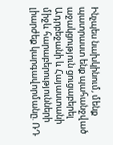Ինչպես նախկինում, մենք պատրաստ ենք պահանջված աջակցություն ցուցաբերել Ադրբեջանի և Հայաստանի միջև հարաբերությունների լիարժեք կարգավորմանը. ՌԴ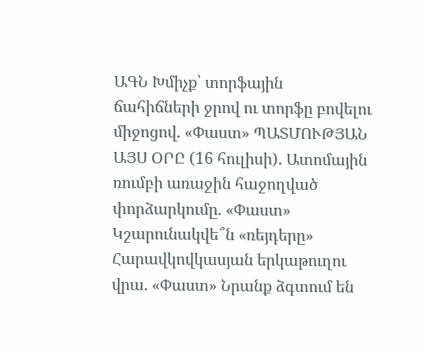ԱԳՆ Խմիչք՝ տորֆային ճահիճների ջրով ու տորֆը բովելու միջոցով. «Փաստ» ՊԱՏՄՈՒԹՅԱՆ ԱՅՍ ՕՐԸ (16 հուլիսի). Ատոմային ռումբի առաջին հաջողված փորձարկումը. «Փաստ» Կշարունակվե՞ն «ռեյդերը» Հարավկովկասյան երկաթուղու վրա. «Փաստ» Նրանք ձգտում են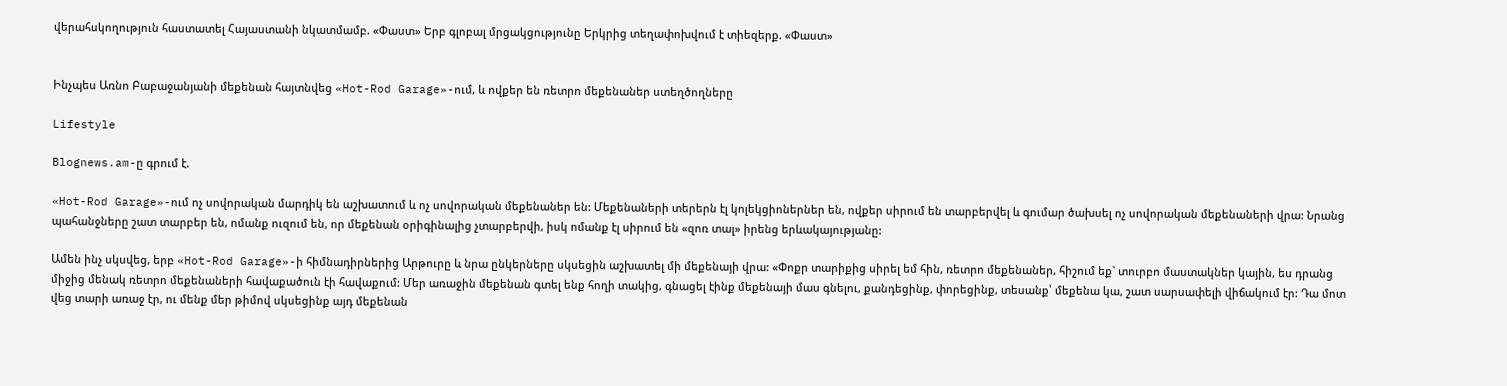վերահսկողություն հաստատել Հայաստանի նկատմամբ. «Փաստ» Երբ գլոբալ մրցակցությունը Երկրից տեղափոխվում է տիեզերք. «Փաստ»


Ինչպես Առնո Բաբաջանյանի մեքենան հայտնվեց «Hot-Rod Garage»-ում, և ովքեր են ռետրո մեքենաներ ստեղծողները

Lifestyle

Blognews.am-ը գրում է.

«Hot-Rod Garage»-ում ոչ սովորական մարդիկ են աշխատում և ոչ սովորական մեքենաներ են: Մեքենաների տերերն էլ կոլեկցիոներներ են, ովքեր սիրում են տարբերվել և գումար ծախսել ոչ սովորական մեքենաների վրա: Նրանց պահանջները շատ տարբեր են, ոմանք ուզում են, որ մեքենան օրիգինալից չտարբերվի, իսկ ոմանք էլ սիրում են «զոռ տալ» իրենց երևակայությանը:

Ամեն ինչ սկսվեց, երբ «Hot-Rod Garage»-ի հիմնադիրներից Արթուրը և նրա ընկերները սկսեցին աշխատել մի մեքենայի վրա: «Փոքր տարիքից սիրել եմ հին, ռետրո մեքենաներ, հիշում եք` տուրբո մաստակներ կային, ես դրանց միջից մենակ ռետրո մեքենաների հավաքածուն էի հավաքում: Մեր առաջին մեքենան գտել ենք հողի տակից, գնացել էինք մեքենայի մաս գնելու, քանդեցինք, փորեցինք, տեսանք՝ մեքենա կա, շատ սարսափելի վիճակում էր: Դա մոտ վեց տարի առաջ էր, ու մենք մեր թիմով սկսեցինք այդ մեքենան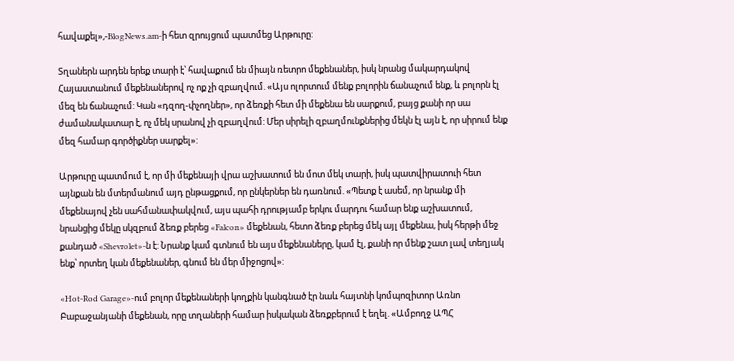հավաքել»,-BlogNews.am-ի հետ զրույցում պատմեց Արթուրը:

Տղաներն արդեն երեք տարի է՝ հավաքում են միայն ռետրո մեքենաներ, իսկ նրանց մակարդակով Հայաստանում մեքենաներով ոչ ոք չի զբաղվում. «Այս ոլորտում մենք բոլորին ճանաչում ենք, և բոլորն էլ մեզ են ճանաչում: Կան «դզող-փչողներ», որ ձեռքի հետ մի մեքենա են սարքում, բայց քանի որ սա ժամանակատար է, ոչ մեկ սրանով չի զբաղվում: Մեր սիրելի զբաղմունքներից մեկն էլ այն է, որ սիրում ենք մեզ համար գործիքներ սարքել»:

Արթուրը պատմում է, որ մի մեքենայի վրա աշխատում են մոտ մեկ տարի, իսկ պատվիրատուի հետ այնքան են մտերմանում այդ ընթացքում, որ ընկերներ են դառնում. «Պետք է ասեմ, որ նրանք մի մեքենայով չեն սահմանափակվում, այս պահի դրությամբ երկու մարդու համար ենք աշխատում, նրանցից մեկը սկզբում ձեռք բերեց «Falcon» մեքենան, հետո ձեռք բերեց մեկ այլ մեքենա, իսկ հերթի մեջ քանդած «Shevrolet»-ն է: Նրանք կամ գտնում են այս մեքենաները, կամ էլ, քանի որ մենք շատ լավ տեղյակ ենք՝ որտեղ կան մեքենաներ, գնում են մեր միջոցով»:

«Hot-Rod Garage»-ում բոլոր մեքենաների կողքին կանգնած էր նաև հայտնի կոմպոզիտոր Առնո Բաբաջանյանի մեքենան, որը տղաների համար իսկական ձեռքբերում է եղել. «Ամբողջ ԱՊՀ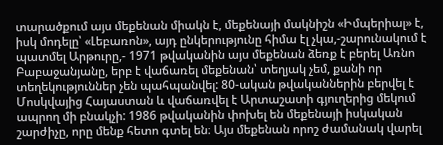տարածքում այս մեքենան միակն է, մեքենայի մակնիշն «Իմպերիալ» է, իսկ մոդելը՝ «Լեբառոն», այդ ընկերությունը հիմա էլ չկա,-շարունակում է պատմել Արթուրը,- 1971 թվականին այս մեքենան ձեռք է բերել Առնո Բաբաջանյանը, երբ է վաճառել մեքենան՝ տեղյակ չեմ, քանի որ տեղեկություններ չեն պահպանվել: 80-ական թվականներին բերվել է Մոսկվայից Հայաստան և վաճառվել է Արտաշատի գյուղերից մեկում ապրող մի բնակչի: 1986 թվականին փոխել են մեքենայի իսկական շարժիչը, որը մենք հետո գտել են։ Այս մեքենան որոշ ժամանակ վարել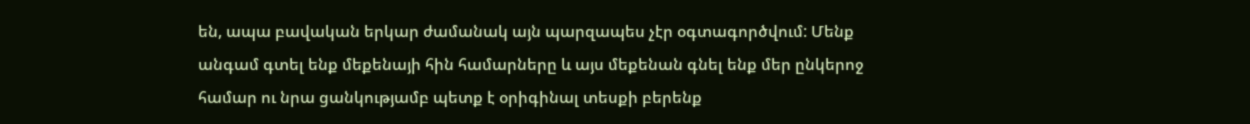են, ապա բավական երկար ժամանակ այն պարզապես չէր օգտագործվում: Մենք անգամ գտել ենք մեքենայի հին համարները և այս մեքենան գնել ենք մեր ընկերոջ համար ու նրա ցանկությամբ պետք է օրիգինալ տեսքի բերենք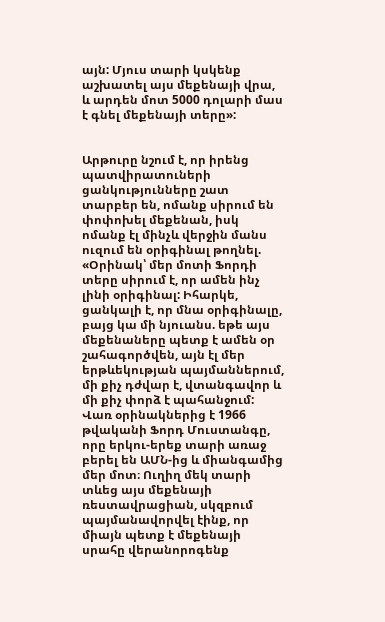այն: Մյուս տարի կսկենք աշխատել այս մեքենայի վրա, և արդեն մոտ 5000 դոլարի մաս է գնել մեքենայի տերը»:


Արթուրը նշում է, որ իրենց պատվիրատուների ցանկությունները շատ տարբեր են, ոմանք սիրում են փոփոխել մեքենան, իսկ ոմանք էլ մինչև վերջին մանս ուզում են օրիգինալ թողնել. «Օրինակ՝ մեր մոտի Ֆորդի տերը սիրում է, որ ամեն ինչ լինի օրիգինալ: Իհարկե, ցանկալի է, որ մնա օրիգինալը, բայց կա մի նյուանս. եթե այս մեքենաները պետք է ամեն օր շահագործվեն, այն էլ մեր երթևեկության պայմաններում, մի քիչ դժվար է, վտանգավոր և մի քիչ փորձ է պահանջում: Վառ օրինակներից է 1966 թվականի Ֆորդ Մուստանգը, որը երկու-երեք տարի առաջ բերել են ԱՄՆ-ից և միանգամից մեր մոտ։ Ուղիղ մեկ տարի տևեց այս մեքենայի ռեստավրացիան, սկզբում պայմանավորվել էինք, որ միայն պետք է մեքենայի սրահը վերանորոգենք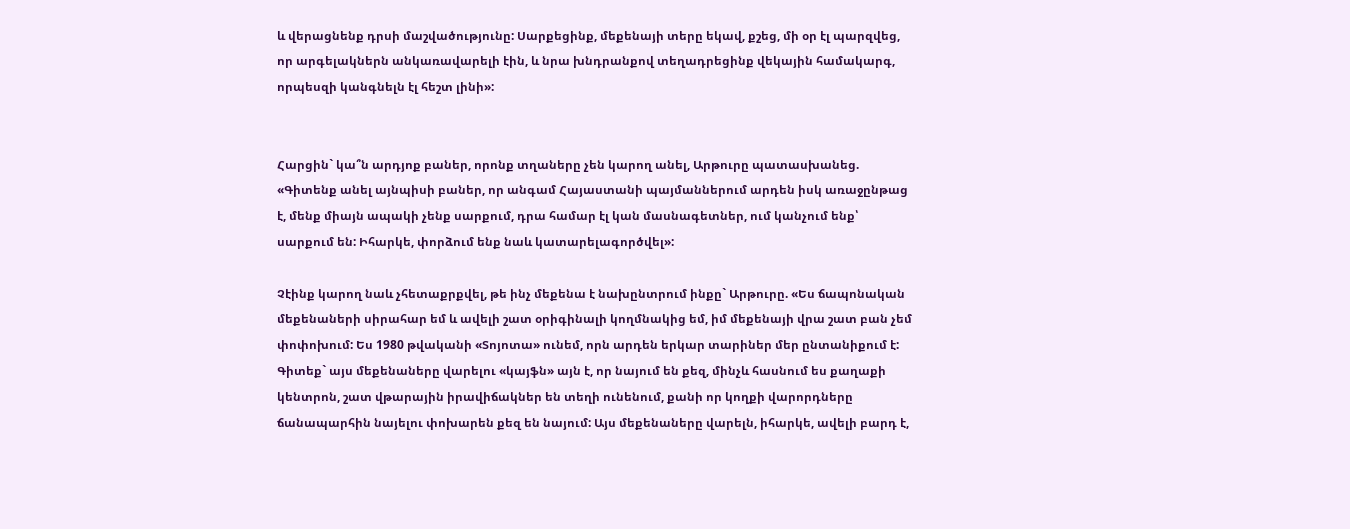և վերացնենք դրսի մաշվածությունը: Սարքեցինք, մեքենայի տերը եկավ, քշեց, մի օր էլ պարզվեց, որ արգելակներն անկառավարելի էին, և նրա խնդրանքով տեղադրեցինք վեկային համակարգ, որպեսզի կանգնելն էլ հեշտ լինի»:


Հարցին` կա՞ն արդյոք բաներ, որոնք տղաները չեն կարող անել, Արթուրը պատասխանեց. «Գիտենք անել այնպիսի բաներ, որ անգամ Հայաստանի պայմաններում արդեն իսկ առաջընթաց է, մենք միայն ապակի չենք սարքում, դրա համար էլ կան մասնագետներ, ում կանչում ենք՝ սարքում են: Իհարկե, փորձում ենք նաև կատարելագործվել»:

Չէինք կարող նաև չհետաքրքվել, թե ինչ մեքենա է նախընտրում ինքը` Արթուրը. «Ես ճապոնական մեքենաների սիրահար եմ և ավելի շատ օրիգինալի կողմնակից եմ, իմ մեքենայի վրա շատ բան չեմ փոփոխում: Ես 1980 թվականի «Տոյոտա» ունեմ, որն արդեն երկար տարիներ մեր ընտանիքում է: Գիտեք` այս մեքենաները վարելու «կայֆն» այն է, որ նայում են քեզ, մինչև հասնում ես քաղաքի կենտրոն, շատ վթարային իրավիճակներ են տեղի ունենում, քանի որ կողքի վարորդները ճանապարհին նայելու փոխարեն քեզ են նայում: Այս մեքենաները վարելն, իհարկե, ավելի բարդ է,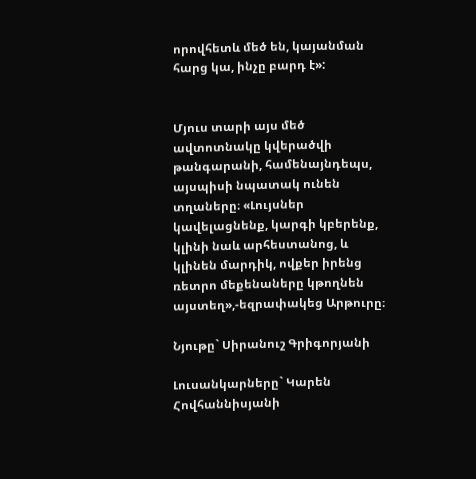որովհետև մեծ են, կայանման հարց կա, ինչը բարդ է»:


Մյուս տարի այս մեծ ավտոտնակը կվերածվի թանգարանի, համենայնդեպս, այսպիսի նպատակ ունեն տղաները։ «Լույսներ կավելացնենք, կարգի կբերենք, կլինի նաև արհեստանոց, և կլինեն մարդիկ, ովքեր իրենց ռետրո մեքենաները կթողնեն այստեղ»,-եզրափակեց Արթուրը։

Նյութը` Սիրանուշ Գրիգորյանի

Լուսանկարները` Կարեն Հովհաննիսյանի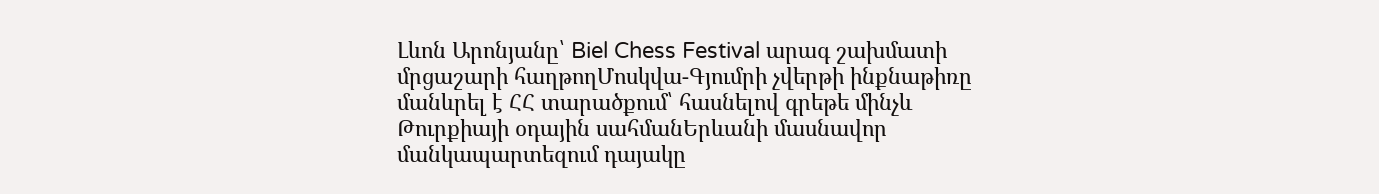Լևոն Արոնյանը՝ Biel Chess Festival արագ շախմատի մրցաշարի հաղթողՄոսկվա-Գյումրի չվերթի ինքնաթիռը մանևրել է ՀՀ տարածքում՝ հասնելով գրեթե մինչև Թուրքիայի օդային սահմանԵրևանի մասնավոր մանկապարտեզում դայակը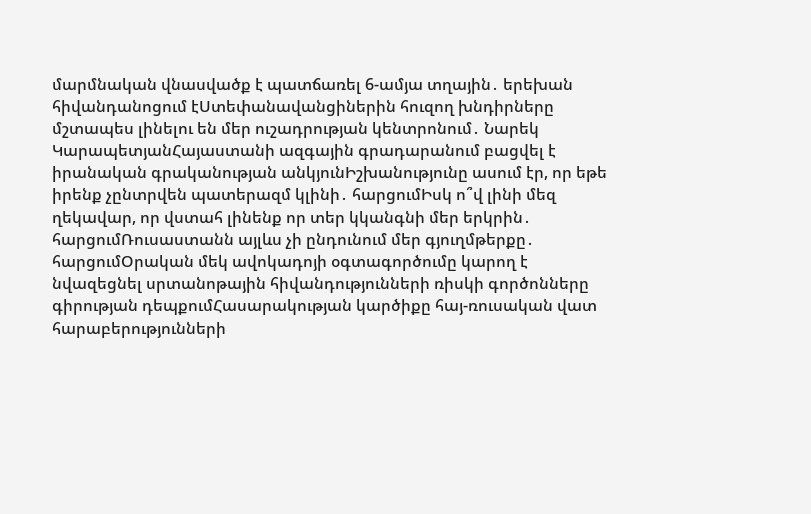մարմնական վնասվածք է պատճառել 6-ամյա տղային․ երեխան հիվանդանոցում էՍտեփանավանցիներին հուզող խնդիրները մշտապես լինելու են մեր ուշադրության կենտրոնում․ Նարեկ ԿարապետյանՀայաստանի ազգային գրադարանում բացվել է իրանական գրականության անկյունԻշխանությունը ասում էր, որ եթե իրենք չընտրվեն պատերազմ կլինի․ հարցումԻսկ ո՞վ լինի մեզ ղեկավար, որ վստահ լինենք որ տեր կկանգնի մեր երկրին․ հարցումՌուսաստանն այլևս չի ընդունում մեր գյուղմթերքը․ հարցումՕրական մեկ ավոկադոյի օգտագործումը կարող է նվազեցնել սրտանոթային հիվանդությունների ռիսկի գործոնները գիրության դեպքումՀասարակության կարծիքը հայ-ռուսական վատ հարաբերությունների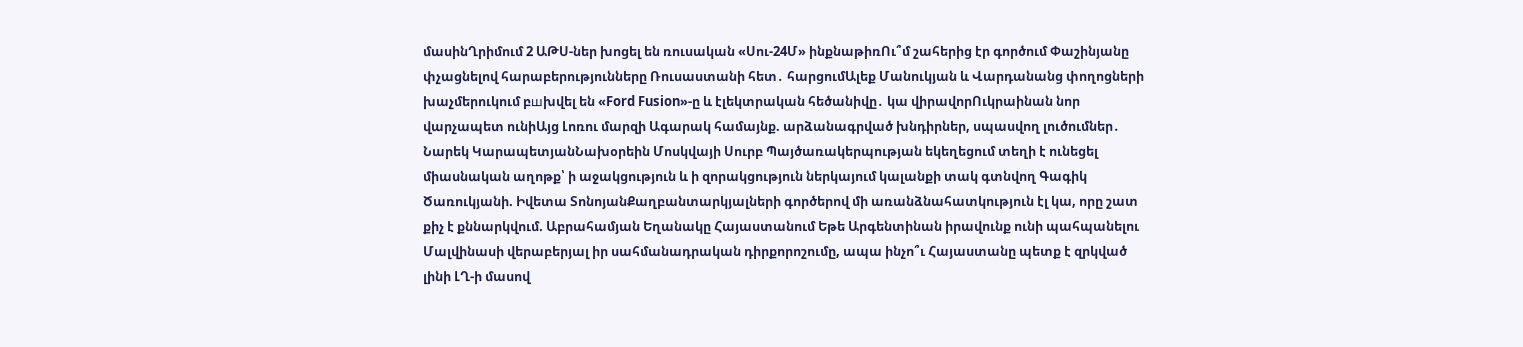մասինՂրիմում 2 ԱԹՍ-ներ խոցել են ռուսական «Սու-24Մ» ինքնաթիռՈւ՞մ շահերից էր գործում Փաշինյանը փչացնելով հարաբերությունները Ռուսաստանի հետ․ հարցումԱլեք Մանուկյան և Վարդանանց փողոցների խաչմերուկում բшխվել են «Ford Fusion»-ը և էլեկտրական հեծանիվը․ կա վիրավորՈւկրաինան նոր վարչապետ ունիԱյց Լոռու մարզի Ագարակ համայնք. արձանագրված խնդիրներ, սպասվող լուծումներ․ Նարեկ ԿարապետյանՆախօրեին Մոսկվայի Սուրբ Պայծառակերպության եկեղեցում տեղի է ունեցել միասնական աղոթք՝ ի աջակցություն և ի զորակցություն ներկայում կալանքի տակ գտնվող Գագիկ Ծառուկյանի. Իվետա ՏոնոյանՔաղբանտարկյալների գործերով մի առանձնահատկություն էլ կա, որը շատ քիչ է քննարկվում. Աբրահամյան Եղանակը Հայաստանում Եթե Արգենտինան իրավունք ունի պահպանելու Մալվինասի վերաբերյալ իր սահմանադրական դիրքորոշումը, ապա ինչո՞ւ Հայաստանը պետք է զրկված լինի ԼՂ-ի մասով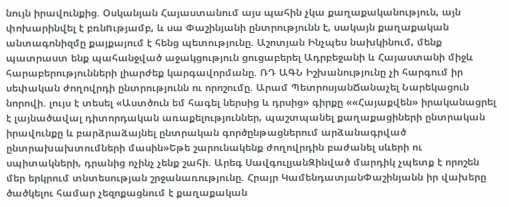նույն իրավունքից. Օսկանյան Հայաստանում այս պահին չկա քաղաքականություն, այն փոխարինվել է բռնnւթյամբ, և սա Փաշինյանի ընտրությունն է, սակայն քաղաքական անտագոնիզմը քայքայում է հենց պետությունը. Աշոտյան Ինչպես նախկինում, մենք պատրաստ ենք պահանջված աջակցություն ցուցաբերել Ադրբեջանի և Հայաստանի միջև հարաբերությունների լիարժեք կարգավորմանը. ՌԴ ԱԳՆ Իշխանությունը չի հարգում իր սեփական ժողովրդի ընտրությունն ու որոշումը. Արամ ՊետրոսյանՃանաչել Նարեկացուն նորովի. լույս է տեսել «Աստծուն եմ հագել ներսից և դրսից» գիրքը ««Հայաքվեն» իրականացրել է լայնածավալ դիտորդական առաքելություններ, պաշտպանել քաղաքացիների ընտրական իրավունքը և բարձրաձայնել ընտրական գործընթացներում արձանագրված ընտրախախտումների մասին»Եթե շարունակենք ժողովրդին բաժանել սևերի ու սպիտակների, դրանից ոչինչ չենք շահի. Արեգ ՍավգուլյանԶինված մարդիկ չպետք է որոշեն մեր երկրում տնտեսության շրջանառությունը. Հրայր ԿամենդատյանՓաշինյանն իր վախերը ծածկելու համար չեզոքացնում է քաղաքական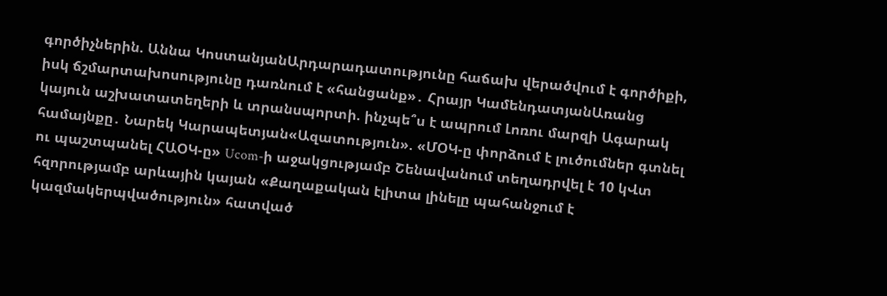գործիչներին. Աննա ԿոստանյանԱրդարադատությունը հաճախ վերածվում է գործիքի, իսկ ճշմարտախոսությունը դառնում է «հանցանք»․ Հրայր ԿամենդատյանԱռանց կայուն աշխատատեղերի և տրանսպորտի. ինչպե՞ս է ապրում Լոռու մարզի Ագարակ համայնքը․ Նարեկ Կարապետյան«Ազատություն». «ՄՕԿ-ը փորձում է լուծումներ գտնել ու պաշտպանել ՀԱՕԿ-ը» Ucom-ի աջակցությամբ Շենավանում տեղադրվել է 10 կՎտ հզորությամբ արևային կայան «Քաղաքական էլիտա լինելը պահանջում է կազմակերպվածություն» հատված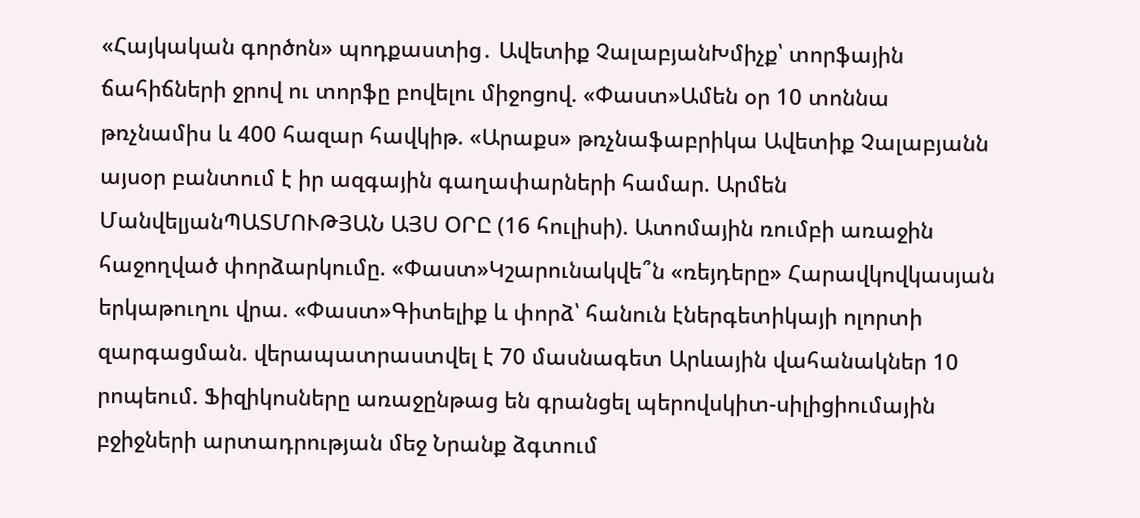«Հայկական գործոն» պոդքաստից․ Ավետիք ՉալաբյանԽմիչք՝ տորֆային ճահիճների ջրով ու տորֆը բովելու միջոցով. «Փաստ»Ամեն օր 10 տոննա թռչնամիս և 400 հազար հավկիթ. «Արաքս» թռչնաֆաբրիկա Ավետիք Չալաբյանն այսօր բանտում է իր ազգային գաղափարների համար. Արմեն ՄանվելյանՊԱՏՄՈՒԹՅԱՆ ԱՅՍ ՕՐԸ (16 հուլիսի). Ատոմային ռումբի առաջին հաջողված փորձարկումը. «Փաստ»Կշարունակվե՞ն «ռեյդերը» Հարավկովկասյան երկաթուղու վրա. «Փաստ»Գիտելիք և փորձ՝ հանուն էներգետիկայի ոլորտի զարգացման. վերապատրաստվել է 70 մասնագետ Արևային վահանակներ 10 րոպեում. Ֆիզիկոսները առաջընթաց են գրանցել պերովսկիտ-սիլիցիումային բջիջների արտադրության մեջ Նրանք ձգտում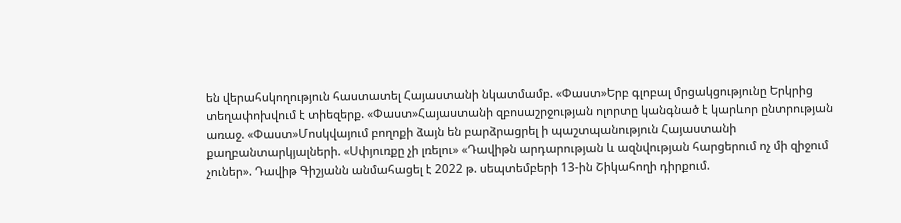են վերահսկողություն հաստատել Հայաստանի նկատմամբ. «Փաստ»Երբ գլոբալ մրցակցությունը Երկրից տեղափոխվում է տիեզերք. «Փաստ»Հայաստանի զբոսաշրջության ոլորտը կանգնած է կարևոր ընտրության առաջ. «Փաստ»Մոսկվայում բողոքի ձայն են բարձրացրել ի պաշտպանություն Հայաստանի քաղբանտարկյալների. «Սփյուռքը չի լռելու» «Դավիթն արդարության և ազնվության հարցերում ոչ մի զիջում չուներ». Դավիթ Գիշյանն անմահացել է 2022 թ. սեպտեմբերի 13-ին Շիկահողի դիրքում.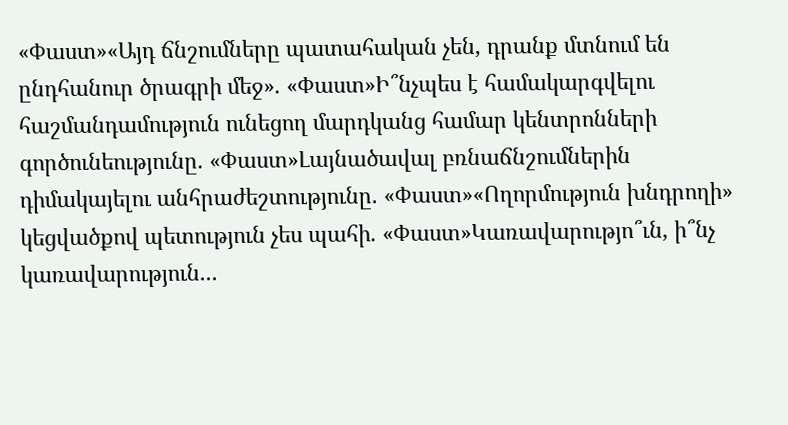«Փաստ»«Այդ ճնշումները պատահական չեն, դրանք մտնում են ընդհանուր ծրագրի մեջ». «Փաստ»Ի՞նչպես է համակարգվելու հաշմանդամություն ունեցող մարդկանց համար կենտրոնների գործունեությունը. «Փաստ»Լայնածավալ բռնաճնշումներին դիմակայելու անհրաժեշտությունը. «Փաստ»«Ողորմություն խնդրողի» կեցվածքով պետություն չես պահի. «Փաստ»Կառավարությո՞ւն, ի՞նչ կառավարություն...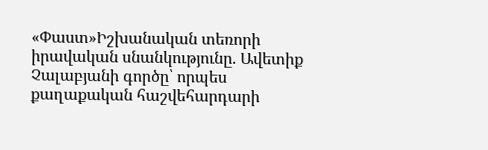«Փաստ»Իշխանական տեռորի իրավական սնանկությունը. Ավետիք Չալաբյանի գործը՝ որպես քաղաքական հաշվեհարդարի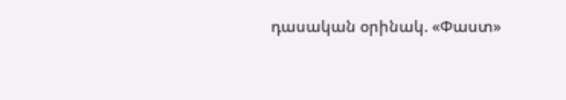դասական օրինակ. «Փաստ»